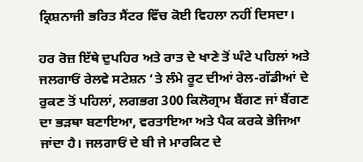ਕ੍ਰਿਸ਼ਨਾਜੀ ਭਰਿਤ ਸੈਂਟਰ ਵਿੱਚ ਕੋਈ ਵਿਹਲਾ ਨਹੀਂ ਦਿਸਦਾ।

ਹਰ ਰੋਜ਼ ਇੱਥੇ ਦੁਪਹਿਰ ਅਤੇ ਰਾਤ ਦੇ ਖਾਣੇ ਤੋਂ ਘੰਟੇ ਪਹਿਲਾਂ ਅਤੇ ਜਲਗਾਓਂ ਰੇਲਵੇ ਸਟੇਸ਼ਨ ‘ਤੇ ਲੰਮੇ ਰੂਟ ਦੀਆਂ ਰੇਲ-ਗੱਡੀਆਂ ਦੇ ਰੁਕਣ ਤੋਂ ਪਹਿਲਾਂ, ਲਗਭਗ 300 ਕਿਲੋਗ੍ਰਾਮ ਬੈਂਗਣ ਜਾਂ ਬੈਂਗਣ ਦਾ ਭੜਥਾ ਬਣਾਇਆ, ਵਰਤਾਇਆ ਅਤੇ ਪੈਕ ਕਰਕੇ ਭੇਜਿਆ ਜਾਂਦਾ ਹੈ। ਜਲਗਾਓਂ ਦੇ ਬੀ ਜੇ ਮਾਰਕਿਟ ਦੇ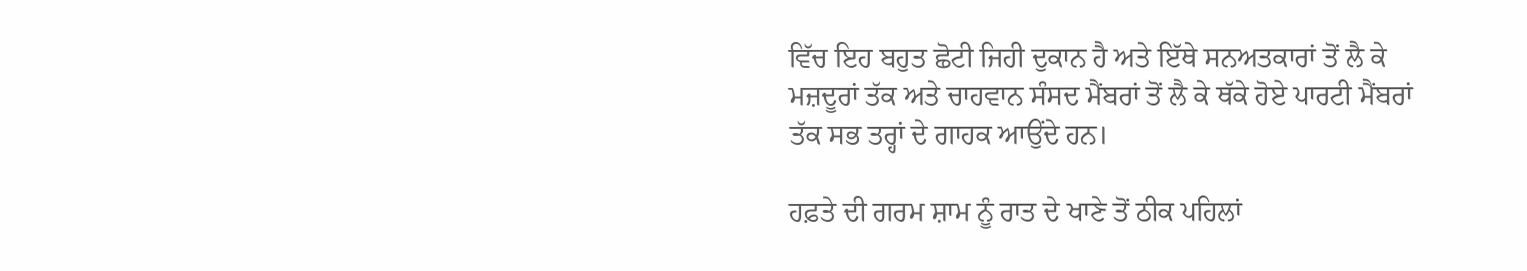ਵਿੱਚ ਇਹ ਬਹੁਤ ਛੋਟੀ ਜਿਹੀ ਦੁਕਾਨ ਹੈ ਅਤੇ ਇੱਥੇ ਸਨਅਤਕਾਰਾਂ ਤੋਂ ਲੈ ਕੇ ਮਜ਼ਦੂਰਾਂ ਤੱਕ ਅਤੇ ਚਾਹਵਾਨ ਸੰਸਦ ਮੈਂਬਰਾਂ ਤੋਂ ਲੈ ਕੇ ਥੱਕੇ ਹੋਏ ਪਾਰਟੀ ਮੈਂਬਰਾਂ ਤੱਕ ਸਭ ਤਰ੍ਹਾਂ ਦੇ ਗਾਹਕ ਆਉਂਦੇ ਹਨ।

ਹਫ਼ਤੇ ਦੀ ਗਰਮ ਸ਼ਾਮ ਨੂੰ ਰਾਤ ਦੇ ਖਾਣੇ ਤੋਂ ਠੀਕ ਪਹਿਲਾਂ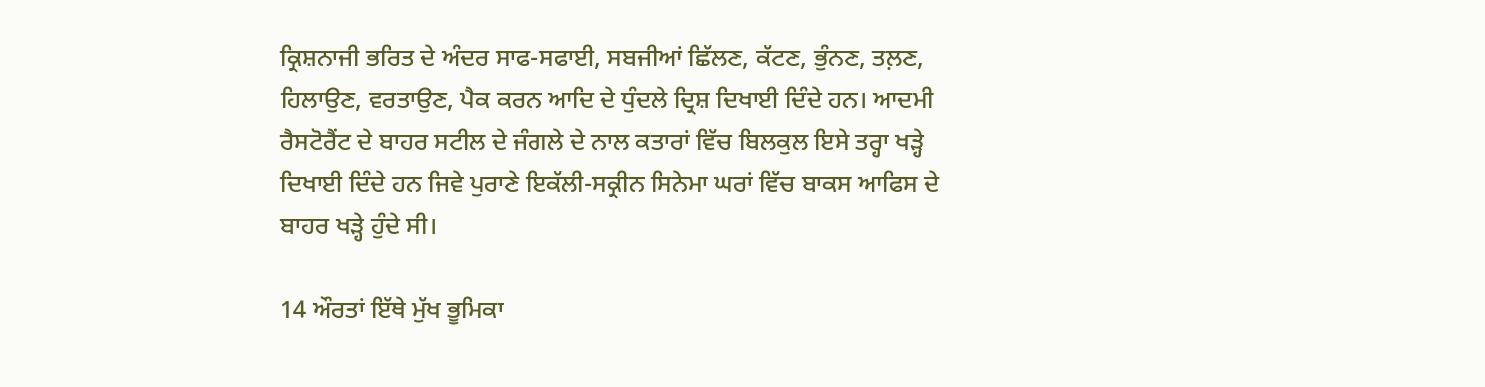ਕ੍ਰਿਸ਼ਨਾਜੀ ਭਰਿਤ ਦੇ ਅੰਦਰ ਸਾਫ-ਸਫਾਈ, ਸਬਜੀਆਂ ਛਿੱਲਣ, ਕੱਟਣ, ਭੁੰਨਣ, ਤਲ਼ਣ, ਹਿਲਾਉਣ, ਵਰਤਾਉਣ, ਪੈਕ ਕਰਨ ਆਦਿ ਦੇ ਧੁੰਦਲੇ ਦ੍ਰਿਸ਼ ਦਿਖਾਈ ਦਿੰਦੇ ਹਨ। ਆਦਮੀ ਰੈਸਟੋਰੈਂਟ ਦੇ ਬਾਹਰ ਸਟੀਲ ਦੇ ਜੰਗਲੇ ਦੇ ਨਾਲ ਕਤਾਰਾਂ ਵਿੱਚ ਬਿਲਕੁਲ ਇਸੇ ਤਰ੍ਹਾ ਖੜ੍ਹੇ ਦਿਖਾਈ ਦਿੰਦੇ ਹਨ ਜਿਵੇ ਪੁਰਾਣੇ ਇਕੱਲੀ-ਸਕ੍ਰੀਨ ਸਿਨੇਮਾ ਘਰਾਂ ਵਿੱਚ ਬਾਕਸ ਆਫਿਸ ਦੇ ਬਾਹਰ ਖੜ੍ਹੇ ਹੁੰਦੇ ਸੀ।

14 ਔਰਤਾਂ ਇੱਥੇ ਮੁੱਖ ਭੂਮਿਕਾ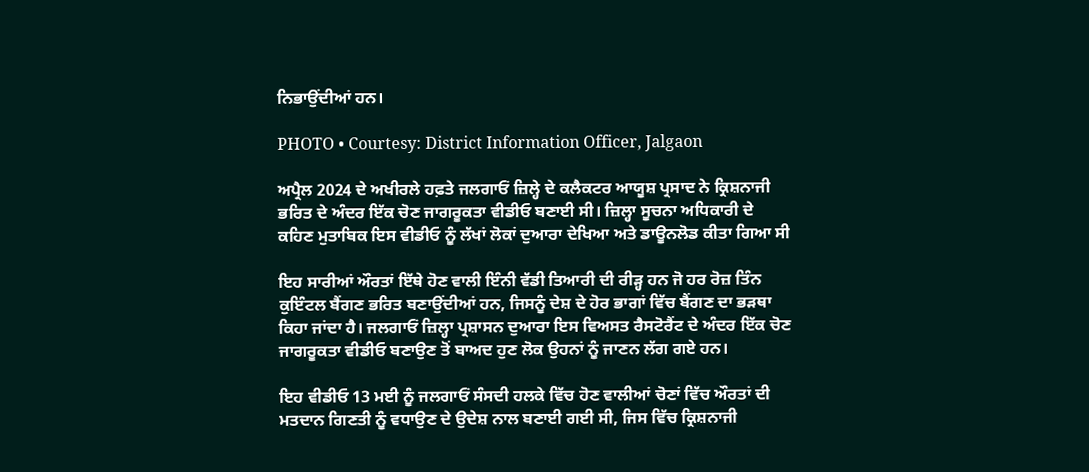ਨਿਭਾਉਂਦੀਆਂ ਹਨ।

PHOTO • Courtesy: District Information Officer, Jalgaon

ਅਪ੍ਰੈਲ 2024 ਦੇ ਅਖੀਰਲੇ ਹਫ਼ਤੇ ਜਲਗਾਓਂ ਜ਼ਿਲ੍ਹੇ ਦੇ ਕਲੈਕਟਰ ਆਯੂਸ਼ ਪ੍ਰਸਾਦ ਨੇ ਕ੍ਰਿਸ਼ਨਾਜੀ ਭਰਿਤ ਦੇ ਅੰਦਰ ਇੱਕ ਚੋਣ ਜਾਗਰੂਕਤਾ ਵੀਡੀਓ ਬਣਾਈ ਸੀ। ਜ਼ਿਲ੍ਹਾ ਸੂਚਨਾ ਅਧਿਕਾਰੀ ਦੇ ਕਹਿਣ ਮੁਤਾਬਿਕ ਇਸ ਵੀਡੀਓ ਨੂੰ ਲੱਖਾਂ ਲੋਕਾਂ ਦੁਆਰਾ ਦੇਖਿਆ ਅਤੇ ਡਾਊਨਲੋਡ ਕੀਤਾ ਗਿਆ ਸੀ

ਇਹ ਸਾਰੀਆਂ ਔਰਤਾਂ ਇੱਥੇ ਹੋਣ ਵਾਲੀ ਇੰਨੀ ਵੱਡੀ ਤਿਆਰੀ ਦੀ ਰੀੜ੍ਹ ਹਨ ਜੋ ਹਰ ਰੋਜ਼ ਤਿੰਨ ਕੁਇੰਟਲ ਬੈਂਗਣ ਭਰਿਤ ਬਣਾਉਂਦੀਆਂ ਹਨ, ਜਿਸਨੂੰ ਦੇਸ਼ ਦੇ ਹੋਰ ਭਾਗਾਂ ਵਿੱਚ ਬੈਂਗਣ ਦਾ ਭੜਥਾ ਕਿਹਾ ਜਾਂਦਾ ਹੈ। ਜਲਗਾਓਂ ਜ਼ਿਲ੍ਹਾ ਪ੍ਰਸ਼ਾਸਨ ਦੁਆਰਾ ਇਸ ਵਿਅਸਤ ਰੈਸਟੋਰੈਂਟ ਦੇ ਅੰਦਰ ਇੱਕ ਚੋਣ ਜਾਗਰੂਕਤਾ ਵੀਡੀਓ ਬਣਾਉਣ ਤੋਂ ਬਾਅਦ ਹੁਣ ਲੋਕ ਉਹਨਾਂ ਨੂੰ ਜਾਣਨ ਲੱਗ ਗਏ ਹਨ।

ਇਹ ਵੀਡੀਓ 13 ਮਈ ਨੂੰ ਜਲਗਾਓਂ ਸੰਸਦੀ ਹਲਕੇ ਵਿੱਚ ਹੋਣ ਵਾਲੀਆਂ ਚੋਣਾਂ ਵਿੱਚ ਔਰਤਾਂ ਦੀ ਮਤਦਾਨ ਗਿਣਤੀ ਨੂੰ ਵਧਾਉਣ ਦੇ ਉਦੇਸ਼ ਨਾਲ ਬਣਾਈ ਗਈ ਸੀ, ਜਿਸ ਵਿੱਚ ਕ੍ਰਿਸ਼ਨਾਜੀ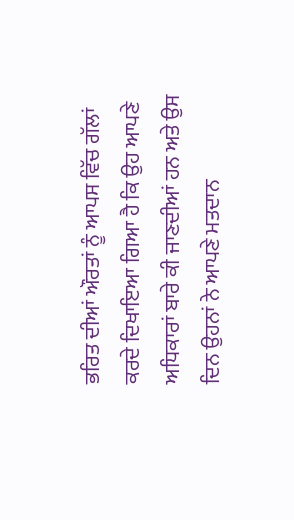ਭਰਿਤ ਦੀਆਂ ਔਰਤਾਂ ਨੂੰ ਆਪਸ ਵਿੱਚ ਗੱਲਾਂ ਕਰਦੇ ਦਿਖਾਇਆ ਗਿਆ ਹੈ ਕਿ ਉਹ ਆਪਣੇ ਅਧਿਕਾਰਾਂ ਬਾਰੇ ਕੀ ਜਾਣਦੀਆਂ ਹਨ ਅਤੇ ਉਸ ਦਿਨ ਉਹਨਾਂ ਨੇ ਆਪਣੇ ਮਤਦਾਨ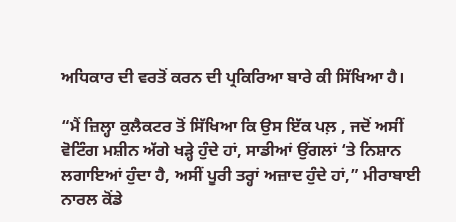ਅਧਿਕਾਰ ਦੀ ਵਰਤੋਂ ਕਰਨ ਦੀ ਪ੍ਰਕਿਰਿਆ ਬਾਰੇ ਕੀ ਸਿੱਖਿਆ ਹੈ।

“ਮੈਂ ਜ਼ਿਲ੍ਹਾ ਕੁਲੈਕਟਰ ਤੋਂ ਸਿੱਖਿਆ ਕਿ ਉਸ ਇੱਕ ਪਲ਼ , ਜਦੋਂ ਅਸੀਂ ਵੋਟਿੰਗ ਮਸ਼ੀਨ ਅੱਗੇ ਖੜ੍ਹੇ ਹੁੰਦੇ ਹਾਂ, ਸਾਡੀਆਂ ਉਂਗਲਾਂ ‘ਤੇ ਨਿਸ਼ਾਨ ਲਗਾਇਆਂ ਹੁੰਦਾ ਹੈ, ਅਸੀਂ ਪੂਰੀ ਤਰ੍ਹਾਂ ਅਜ਼ਾਦ ਹੁੰਦੇ ਹਾਂ,” ਮੀਰਾਬਾਈ ਨਾਰਲ ਕੋਂਡੇ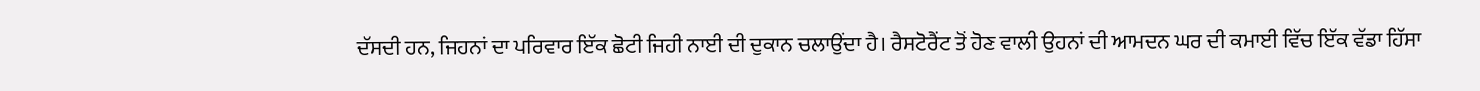ਦੱਸਦੀ ਹਨ, ਜਿਹਨਾਂ ਦਾ ਪਰਿਵਾਰ ਇੱਕ ਛੋਟੀ ਜਿਹੀ ਨਾਈ ਦੀ ਦੁਕਾਨ ਚਲਾਉਂਦਾ ਹੈ। ਰੈਸਟੋਰੈਂਟ ਤੋਂ ਹੋਣ ਵਾਲੀ ਉਹਨਾਂ ਦੀ ਆਮਦਨ ਘਰ ਦੀ ਕਮਾਈ ਵਿੱਚ ਇੱਕ ਵੱਡਾ ਹਿੱਸਾ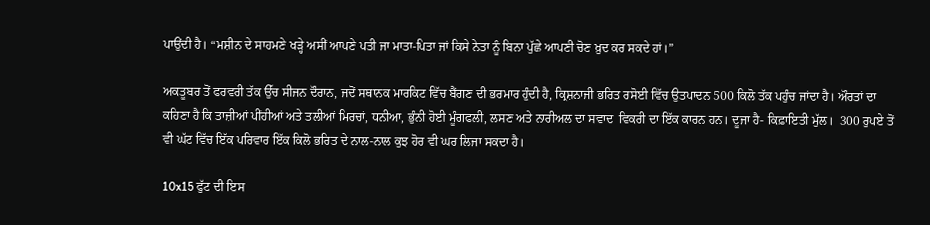ਪਾਉਂਦੀ ਹੈ। “ਮਸ਼ੀਨ ਦੇ ਸਾਹਮਣੇ ਖੜ੍ਹੇ ਅਸੀਂ ਆਪਣੇ ਪਤੀ ਜਾ ਮਾਤਾ-ਪਿਤਾ ਜਾਂ ਕਿਸੇ ਨੇਤਾ ਨੂੰ ਬਿਨਾ ਪੁੱਛੇ ਆਪਣੀ ਚੋਣ ਖ਼ੁਦ ਕਰ ਸਕਦੇ ਹਾਂ।”

ਅਕਤੂਬਰ ਤੋਂ ਫਰਵਰੀ ਤੱਕ ਉੱਚ ਸੀਜਨ ਦੌਰਾਨ, ਜਦੋਂ ਸਥਾਨਕ ਮਾਰਕਿਟ ਵਿੱਚ ਬੈਂਗਣ ਦੀ ਭਰਮਾਰ ਹੁੰਦੀ ਹੈ, ਕ੍ਰਿਸ਼ਨਾਜੀ ਭਰਿਤ ਰਸੋਈ ਵਿੱਚ ਉਤਪਾਦਨ 500 ਕਿਲੋ ਤੱਕ ਪਹੁੰਚ ਜਾਂਦਾ ਹੈ। ਔਰਤਾਂ ਦਾ ਕਹਿਣਾ ਹੈ ਕਿ ਤਾਜ਼ੀਆਂ ਪੀਂਹੀਆਂ ਅਤੇ ਤਲੀਆਂ ਮਿਰਚਾਂ, ਧਨੀਆ, ਭੁੰਨੀ ਹੋਈ ਮੂੰਗਫਲੀ, ਲਸਣ ਅਤੇ ਨਾਰੀਅਲ ਦਾ ਸਵਾਦ  ਵਿਕਰੀ ਦਾ ਇੱਕ ਕਾਰਨ ਹਨ। ਦੂਜਾ ਹੈ- ਕਿਫ਼ਾਇਤੀ ਮੁੱਲ।  300 ਰੁਪਏ ਤੋਂ ਵੀ ਘੱਟ ਵਿੱਚ ਇੱਕ ਪਰਿਵਾਰ ਇੱਕ ਕਿਲੋ ਭਰਿਤ ਦੇ ਨਾਲ-ਨਾਲ ਕੁਝ ਹੋਰ ਵੀ ਘਰ ਲਿਜਾ ਸਕਦਾ ਹੈ।

10x15 ਫੁੱਟ ਦੀ ਇਸ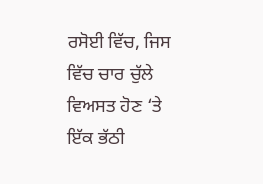ਰਸੋਈ ਵਿੱਚ, ਜਿਸ ਵਿੱਚ ਚਾਰ ਚੁੱਲੇ ਵਿਅਸਤ ਹੋਣ ‘ਤੇ ਇੱਕ ਭੱਠੀ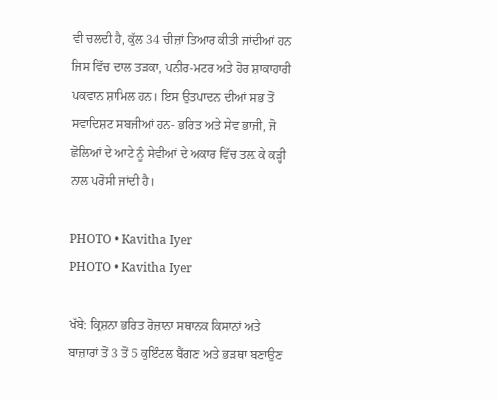ਵੀ ਚਲਦੀ ਹੈ, ਕੁੱਲ 34 ਚੀਜ਼ਾਂ ਤਿਆਰ ਕੀਤੀ ਜਾਂਦੀਆਂ ਹਨ ਜਿਸ ਵਿੱਚ ਦਾਲ ਤੜਕਾ, ਪਨੀਰ-ਮਟਰ ਅਤੇ ਹੋਰ ਸ਼ਾਕਾਹਾਰੀ ਪਕਵਾਨ ਸ਼ਾਮਿਲ ਹਨ। ਇਸ ਉਤਪਾਦਨ ਦੀਆਂ ਸਭ ਤੋਂ ਸਵਾਦਿਸ਼ਟ ਸਬਜੀਆਂ ਹਨ- ਭਰਿਤ ਅਤੇ ਸੇਵ ਭਾਜੀ, ਜੋ ਛੋਲਿਆਂ ਦੇ ਆਟੇ ਨੂੰ ਸੇਵੀਆਂ ਦੇ ਅਕਾਰ ਵਿੱਚ ਤਲ਼ ਕੇ ਕੜ੍ਹੀ ਨਾਲ ਪਰੋਸੀ ਜਾਂਦੀ ਹੈ।

PHOTO • Kavitha Iyer
PHOTO • Kavitha Iyer

ਖੱਬੇ: ਕ੍ਰਿਸ਼ਨਾ ਭਰਿਤ ਰੋਜ਼ਾਨਾ ਸਥਾਨਕ ਕਿਸਾਨਾਂ ਅਤੇ ਬਾਜ਼ਾਰਾਂ ਤੋਂ 3 ਤੋਂ 5 ਕੁਇੰਟਲ ਬੈਂਗਣ ਅਤੇ ਭੜਥਾ ਬਣਾਉਣ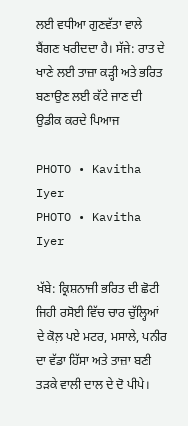ਲਈ ਵਧੀਆ ਗੁਣਵੱਤਾ ਵਾਲੇ ਬੈਂਗਣ ਖਰੀਦਦਾ ਹੈ। ਸੱਜੇ: ਰਾਤ ਦੇ ਖਾਣੇ ਲਈ ਤਾਜ਼ਾ ਕੜ੍ਹੀ ਅਤੇ ਭਰਿਤ ਬਣਾਉਣ ਲਈ ਕੱਟੇ ਜਾਣ ਦੀ ਉਡੀਕ ਕਰਦੇ ਪਿਆਜ

PHOTO • Kavitha Iyer
PHOTO • Kavitha Iyer

ਖੱਬੇ: ਕ੍ਰਿਸ਼ਨਾਜੀ ਭਰਿਤ ਦੀ ਛੋਟੀ ਜਿਹੀ ਰਸੋਈ ਵਿੱਚ ਚਾਰ ਚੁੱਲ੍ਹਿਆਂ ਦੇ ਕੋਲ਼ ਪਏ ਮਟਰ, ਮਸਾਲੇ, ਪਨੀਰ ਦਾ ਵੱਡਾ ਹਿੱਸਾ ਅਤੇ ਤਾਜ਼ਾ ਬਣੀ ਤੜਕੇ ਵਾਲੀ ਦਾਲ ਦੇ ਦੋ ਪੀਪੇ।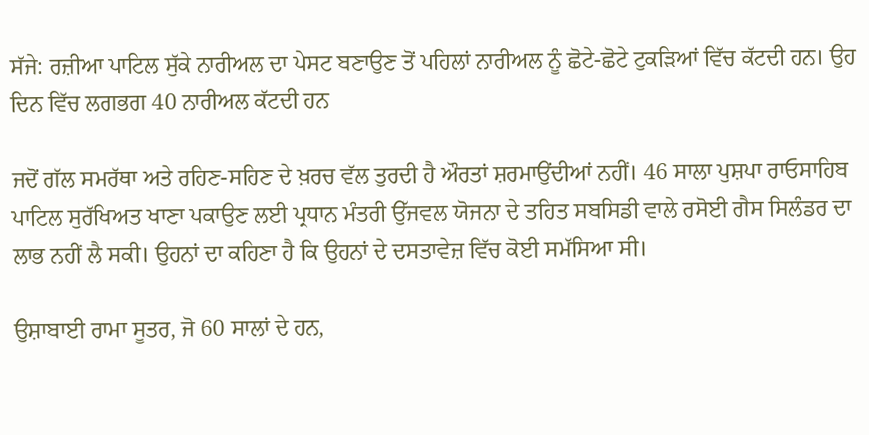ਸੱਜੇ: ਰਜ਼ੀਆ ਪਾਟਿਲ ਸੁੱਕੇ ਨਾਰੀਅਲ ਦਾ ਪੇਸਟ ਬਣਾਉਣ ਤੋਂ ਪਹਿਲਾਂ ਨਾਰੀਅਲ ਨੂੰ ਛੋਟੇ-ਛੋਟੇ ਟੁਕੜਿਆਂ ਵਿੱਚ ਕੱਟਦੀ ਹਨ। ਉਹ ਦਿਨ ਵਿੱਚ ਲਗਭਗ 40 ਨਾਰੀਅਲ ਕੱਟਦੀ ਹਨ

ਜਦੋਂ ਗੱਲ ਸਮਰੱਥਾ ਅਤੇ ਰਹਿਣ-ਸਹਿਣ ਦੇ ਖ਼ਰਚ ਵੱਲ ਤੁਰਦੀ ਹੈ ਔਰਤਾਂ ਸ਼ਰਮਾਉਂਦੀਆਂ ਨਹੀਂ। 46 ਸਾਲਾ ਪੁਸ਼ਪਾ ਰਾਓਸਾਹਿਬ ਪਾਟਿਲ ਸੁਰੱਖਿਅਤ ਖਾਣਾ ਪਕਾਉਣ ਲਈ ਪ੍ਰਧਾਨ ਮੰਤਰੀ ਉੱਜਵਲ ਯੋਜਨਾ ਦੇ ਤਹਿਤ ਸਬਸਿਡੀ ਵਾਲੇ ਰਸੋਈ ਗੈਸ ਸਿਲੰਡਰ ਦਾ ਲਾਭ ਨਹੀਂ ਲੈ ਸਕੀ। ਉਹਨਾਂ ਦਾ ਕਹਿਣਾ ਹੈ ਕਿ ਉਹਨਾਂ ਦੇ ਦਸਤਾਵੇਜ਼ ਵਿੱਚ ਕੋਈ ਸਮੱਸਿਆ ਸੀ।

ਉਸ਼ਾਬਾਈ ਰਾਮਾ ਸੂਤਰ, ਜੋ 60 ਸਾਲਾਂ ਦੇ ਹਨ,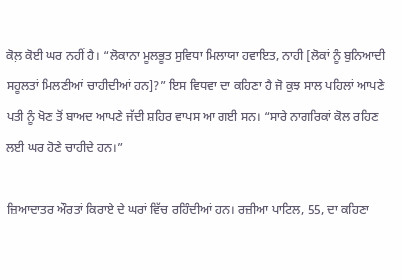ਕੋਲ਼ ਕੋਈ ਘਰ ਨਹੀਂ ਹੈ। “ਲੋਕਾਨਾ ਮੂਲਭੂਤ ਸੁਵਿਧਾ ਮਿਲਾਯਾ ਹਵਾਇਤ, ਨਾਹੀ [ਲੋਕਾਂ ਨੂੰ ਬੁਨਿਆਦੀ ਸਹੂਲਤਾਂ ਮਿਲਣੀਆਂ ਚਾਹੀਦੀਆਂ ਹਨ]?” ਇਸ ਵਿਧਵਾ ਦਾ ਕਹਿਣਾ ਹੈ ਜੋ ਕੁਝ ਸਾਲ ਪਹਿਲਾਂ ਆਪਣੇ ਪਤੀ ਨੂੰ ਖੋਣ ਤੋਂ ਬਾਅਦ ਆਪਣੇ ਜੱਦੀ ਸ਼ਹਿਰ ਵਾਪਸ ਆ ਗਈ ਸਨ। “ਸਾਰੇ ਨਾਗਰਿਕਾਂ ਕੋਲ ਰਹਿਣ ਲਈ ਘਰ ਹੋਣੇ ਚਾਹੀਦੇ ਹਨ।”

ਜ਼ਿਆਦਾਤਰ ਔਰਤਾਂ ਕਿਰਾਏ ਦੇ ਘਰਾਂ ਵਿੱਚ ਰਹਿੰਦੀਆਂ ਹਨ। ਰਜ਼ੀਆ ਪਾਟਿਲ, 55, ਦਾ ਕਹਿਣਾ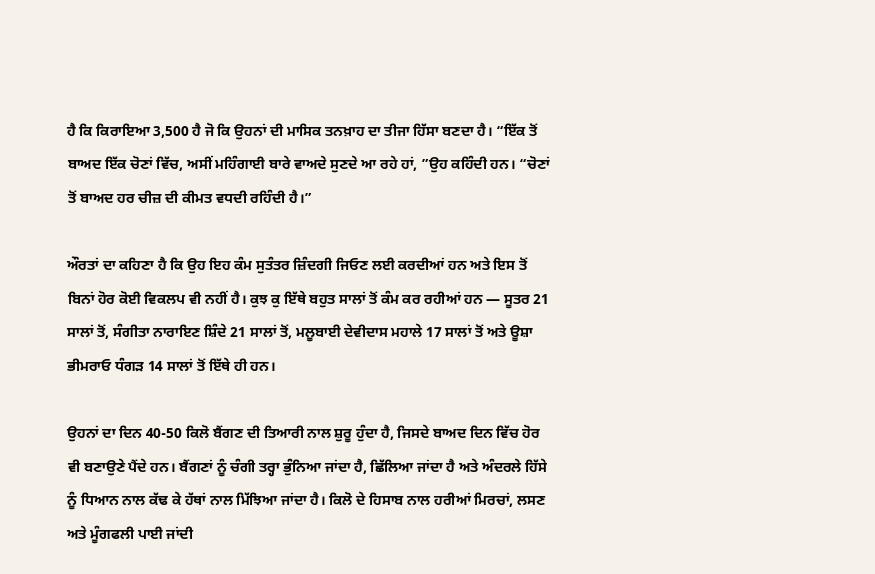ਹੈ ਕਿ ਕਿਰਾਇਆ 3,500 ਹੈ ਜੋ ਕਿ ਉਹਨਾਂ ਦੀ ਮਾਸਿਕ ਤਨਖ਼ਾਹ ਦਾ ਤੀਜਾ ਹਿੱਸਾ ਬਣਦਾ ਹੈ। “ਇੱਕ ਤੋਂ ਬਾਅਦ ਇੱਕ ਚੋਣਾਂ ਵਿੱਚ, ਅਸੀਂ ਮਹਿੰਗਾਈ ਬਾਰੇ ਵਾਅਦੇ ਸੁਣਦੇ ਆ ਰਹੇ ਹਾਂ, ”ਉਹ ਕਹਿੰਦੀ ਹਨ। “ਚੋਣਾਂ ਤੋਂ ਬਾਅਦ ਹਰ ਚੀਜ਼ ਦੀ ਕੀਮਤ ਵਧਦੀ ਰਹਿੰਦੀ ਹੈ।”

ਔਰਤਾਂ ਦਾ ਕਹਿਣਾ ਹੈ ਕਿ ਉਹ ਇਹ ਕੰਮ ਸੁਤੰਤਰ ਜ਼ਿੰਦਗੀ ਜਿਓਣ ਲਈ ਕਰਦੀਆਂ ਹਨ ਅਤੇ ਇਸ ਤੋਂ ਬਿਨਾਂ ਹੋਰ ਕੋਈ ਵਿਕਲਪ ਵੀ ਨਹੀਂ ਹੈ। ਕੁਝ ਕੁ ਇੱਥੇ ਬਹੁਤ ਸਾਲਾਂ ਤੋਂ ਕੰਮ ਕਰ ਰਹੀਆਂ ਹਨ — ਸੂਤਰ 21 ਸਾਲਾਂ ਤੋਂ, ਸੰਗੀਤਾ ਨਾਰਾਇਣ ਸ਼ਿੰਦੇ 21 ਸਾਲਾਂ ਤੋਂ, ਮਲੂਬਾਈ ਦੇਵੀਦਾਸ ਮਹਾਲੇ 17 ਸਾਲਾਂ ਤੋਂ ਅਤੇ ਊਸ਼ਾ ਭੀਮਰਾਓ ਧੰਗੜ 14 ਸਾਲਾਂ ਤੋਂ ਇੱਥੇ ਹੀ ਹਨ।

ਉਹਨਾਂ ਦਾ ਦਿਨ 40-50 ਕਿਲੋ ਬੈਂਗਣ ਦੀ ਤਿਆਰੀ ਨਾਲ ਸ਼ੁਰੂ ਹੁੰਦਾ ਹੈ, ਜਿਸਦੇ ਬਾਅਦ ਦਿਨ ਵਿੱਚ ਹੋਰ ਵੀ ਬਣਾਉਣੇ ਪੈਂਦੇ ਹਨ। ਬੈਂਗਣਾਂ ਨੂੰ ਚੰਗੀ ਤਰ੍ਹਾ ਭੁੰਨਿਆ ਜਾਂਦਾ ਹੈ, ਛਿੱਲਿਆ ਜਾਂਦਾ ਹੈ ਅਤੇ ਅੰਦਰਲੇ ਹਿੱਸੇ ਨੂੰ ਧਿਆਨ ਨਾਲ ਕੱਢ ਕੇ ਹੱਥਾਂ ਨਾਲ ਮਿੱਝਿਆ ਜਾਂਦਾ ਹੈ। ਕਿਲੋ ਦੇ ਹਿਸਾਬ ਨਾਲ ਹਰੀਆਂ ਮਿਰਚਾਂ, ਲਸਣ ਅਤੇ ਮੂੰਗਫਲੀ ਪਾਈ ਜਾਂਦੀ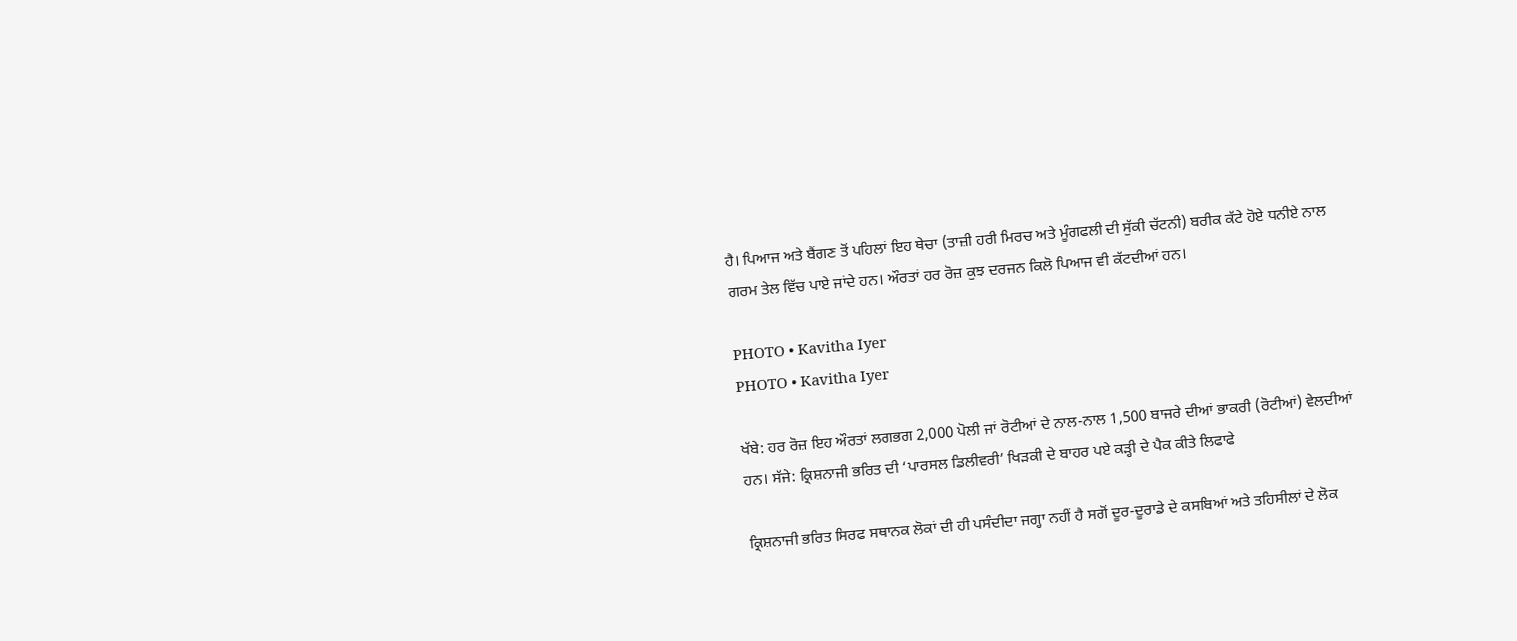ਹੈ। ਪਿਆਜ ਅਤੇ ਬੈਂਗਣ ਤੋਂ ਪਹਿਲਾਂ ਇਹ ਥੇਚਾ (ਤਾਜ਼ੀ ਹਰੀ ਮਿਰਚ ਅਤੇ ਮੂੰਗਫਲੀ ਦੀ ਸੁੱਕੀ ਚੱਟਨੀ) ਬਰੀਕ ਕੱਟੇ ਹੋਏ ਧਨੀਏ ਨਾਲ ਗਰਮ ਤੇਲ ਵਿੱਚ ਪਾਏ ਜਾਂਦੇ ਹਨ। ਔਰਤਾਂ ਹਰ ਰੋਜ਼ ਕੁਝ ਦਰਜਨ ਕਿਲੋ ਪਿਆਜ ਵੀ ਕੱਟਦੀਆਂ ਹਨ।

PHOTO • Kavitha Iyer
PHOTO • Kavitha Iyer

ਖੱਬੇ: ਹਰ ਰੋਜ਼ ਇਹ ਔਰਤਾਂ ਲਗਭਗ 2,000 ਪੋਲੀ ਜਾਂ ਰੋਟੀਆਂ ਦੇ ਨਾਲ-ਨਾਲ 1,500 ਬਾਜਰੇ ਦੀਆਂ ਭਾਕਰੀ (ਰੋਟੀਆਂ) ਵੇਲਦੀਆਂ ਹਨ। ਸੱਜੇ: ਕ੍ਰਿਸ਼ਨਾਜੀ ਭਰਿਤ ਦੀ ‘ਪਾਰਸਲ ਡਿਲੀਵਰੀ’ ਖਿੜਕੀ ਦੇ ਬਾਹਰ ਪਏ ਕੜ੍ਹੀ ਦੇ ਪੈਕ ਕੀਤੇ ਲਿਫਾਫੇ

ਕ੍ਰਿਸ਼ਨਾਜੀ ਭਰਿਤ ਸਿਰਫ ਸਥਾਨਕ ਲੋਕਾਂ ਦੀ ਹੀ ਪਸੰਦੀਦਾ ਜਗ੍ਹਾ ਨਹੀਂ ਹੈ ਸਗੋਂ ਦੂਰ-ਦੂਰਾਡੇ ਦੇ ਕਸਬਿਆਂ ਅਤੇ ਤਹਿਸੀਲਾਂ ਦੇ ਲੋਕ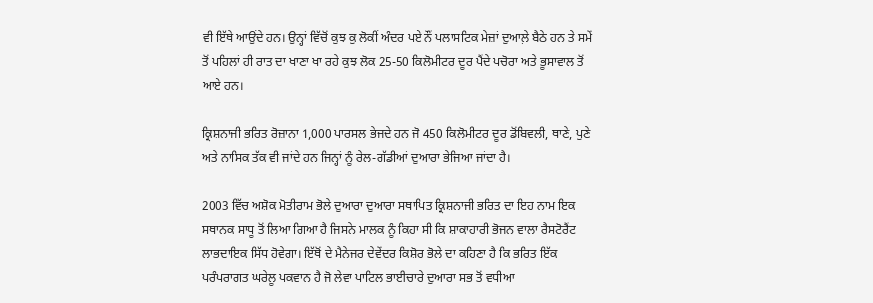ਵੀ ਇੱਥੇ ਆਉਂਦੇ ਹਨ। ਉਨ੍ਹਾਂ ਵਿੱਚੋਂ ਕੁਝ ਕੁ ਲੋਕੀਂ ਅੰਦਰ ਪਏ ਨੌਂ ਪਲਾਸਟਿਕ ਮੇਜ਼ਾਂ ਦੁਆਲ਼ੇ ਬੈਠੇ ਹਨ ਤੇ ਸਮੇਂ ਤੋਂ ਪਹਿਲਾਂ ਹੀ ਰਾਤ ਦਾ ਖਾਣਾ ਖਾ ਰਹੇ ਕੁਝ ਲੋਕ 25-50 ਕਿਲੋਮੀਟਰ ਦੂਰ ਪੈਂਦੇ ਪਚੋਰਾ ਅਤੇ ਭੂਸਾਵਾਲ ਤੋਂ ਆਏ ਹਨ।

ਕ੍ਰਿਸ਼ਨਾਜੀ ਭਰਿਤ ਰੋਜ਼ਾਨਾ 1,000 ਪਾਰਸਲ ਭੇਜਦੇ ਹਨ ਜੋ 450 ਕਿਲੋਮੀਟਰ ਦੂਰ ਡੋਂਬਿਵਲੀ, ਥਾਣੇ, ਪੁਣੇ ਅਤੇ ਨਾਸਿਕ ਤੱਕ ਵੀ ਜਾਂਦੇ ਹਨ ਜਿਨ੍ਹਾਂ ਨੂੰ ਰੇਲ-ਗੱਡੀਆਂ ਦੁਆਰਾ ਭੇਜਿਆ ਜਾਂਦਾ ਹੈ।

2003 ਵਿੱਚ ਅਸ਼ੋਕ ਮੋਤੀਰਾਮ ਭੋਲੇ ਦੁਆਰਾ ਦੁਆਰਾ ਸਥਾਪਿਤ ਕ੍ਰਿਸ਼ਨਾਜੀ ਭਰਿਤ ਦਾ ਇਹ ਨਾਮ ਇਕ ਸਥਾਨਕ ਸਾਧੂ ਤੋਂ ਲਿਆ ਗਿਆ ਹੈ ਜਿਸਨੇ ਮਾਲਕ ਨੂੰ ਕਿਹਾ ਸੀ ਕਿ ਸ਼ਾਕਾਹਾਰੀ ਭੋਜਨ ਵਾਲਾ ਰੈਸਟੋਰੈਂਟ ਲਾਭਦਾਇਕ ਸਿੱਧ ਹੋਵੇਗਾ। ਇੱਥੋਂ ਦੇ ਮੈਨੇਜਰ ਦੇਵੇਂਦਰ ਕਿਸ਼ੋਰ ਭੋਲੇ ਦਾ ਕਹਿਣਾ ਹੈ ਕਿ ਭਰਿਤ ਇੱਕ ਪਰੰਪਰਾਗਤ ਘਰੇਲੂ ਪਕਵਾਨ ਹੈ ਜੋ ਲੇਵਾ ਪਾਟਿਲ ਭਾਈਚਾਰੇ ਦੁਆਰਾ ਸਭ ਤੋਂ ਵਧੀਆ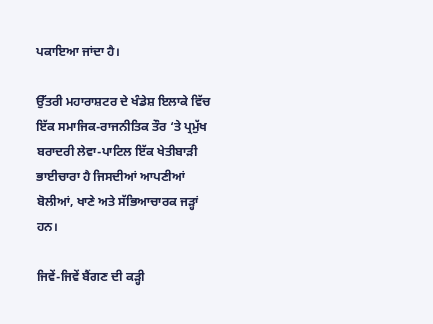ਪਕਾਇਆ ਜਾਂਦਾ ਹੈ।

ਉੱਤਰੀ ਮਹਾਰਾਸ਼ਟਰ ਦੇ ਖੰਡੇਸ਼ ਇਲਾਕੇ ਵਿੱਚ ਇੱਕ ਸਮਾਜਿਕ-ਰਾਜਨੀਤਿਕ ਤੌਰ ‘ਤੇ ਪ੍ਰਮੁੱਖ ਬਰਾਦਰੀ ਲੇਵਾ-ਪਾਟਿਲ ਇੱਕ ਖੇਤੀਬਾੜੀ ਭਾਈਚਾਰਾ ਹੈ ਜਿਸਦੀਆਂ ਆਪਣੀਆਂ ਬੋਲੀਆਂ, ਖਾਣੇ ਅਤੇ ਸੱਭਿਆਚਾਰਕ ਜੜ੍ਹਾਂ ਹਨ।

ਜਿਵੇਂ-ਜਿਵੇਂ ਬੈਂਗਣ ਦੀ ਕੜ੍ਹੀ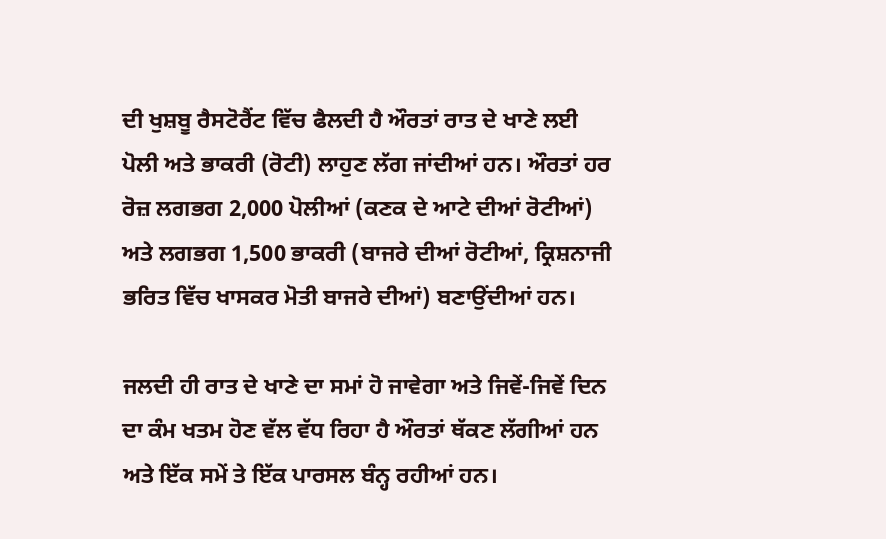ਦੀ ਖੁਸ਼ਬੂ ਰੈਸਟੋਰੈਂਟ ਵਿੱਚ ਫੈਲਦੀ ਹੈ ਔਰਤਾਂ ਰਾਤ ਦੇ ਖਾਣੇ ਲਈ ਪੋਲੀ ਅਤੇ ਭਾਕਰੀ (ਰੋਟੀ) ਲਾਹੁਣ ਲੱਗ ਜਾਂਦੀਆਂ ਹਨ। ਔਰਤਾਂ ਹਰ ਰੋਜ਼ ਲਗਭਗ 2,000 ਪੋਲੀਆਂ (ਕਣਕ ਦੇ ਆਟੇ ਦੀਆਂ ਰੋਟੀਆਂ) ਅਤੇ ਲਗਭਗ 1,500 ਭਾਕਰੀ (ਬਾਜਰੇ ਦੀਆਂ ਰੋਟੀਆਂ, ਕ੍ਰਿਸ਼ਨਾਜੀ ਭਰਿਤ ਵਿੱਚ ਖਾਸਕਰ ਮੋਤੀ ਬਾਜਰੇ ਦੀਆਂ) ਬਣਾਉਂਦੀਆਂ ਹਨ।

ਜਲਦੀ ਹੀ ਰਾਤ ਦੇ ਖਾਣੇ ਦਾ ਸਮਾਂ ਹੋ ਜਾਵੇਗਾ ਅਤੇ ਜਿਵੇਂ-ਜਿਵੇਂ ਦਿਨ ਦਾ ਕੰਮ ਖਤਮ ਹੋਣ ਵੱਲ ਵੱਧ ਰਿਹਾ ਹੈ ਔਰਤਾਂ ਥੱਕਣ ਲੱਗੀਆਂ ਹਨ ਅਤੇ ਇੱਕ ਸਮੇਂ ਤੇ ਇੱਕ ਪਾਰਸਲ ਬੰਨ੍ਹ ਰਹੀਆਂ ਹਨ।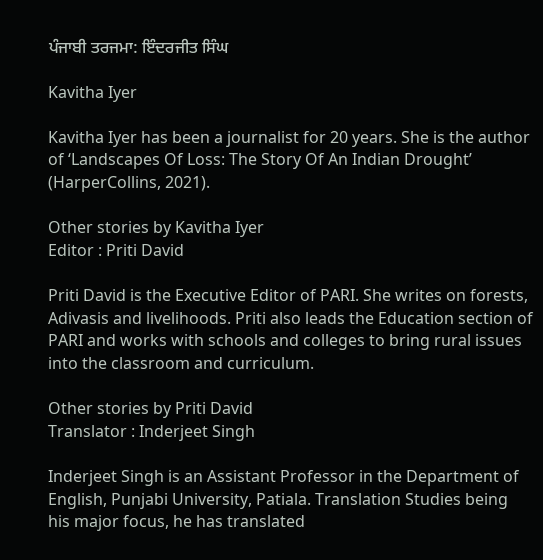ਪੰਜਾਬੀ ਤਰਜਮਾ: ਇੰਦਰਜੀਤ ਸਿੰਘ

Kavitha Iyer

Kavitha Iyer has been a journalist for 20 years. She is the author of ‘Landscapes Of Loss: The Story Of An Indian Drought’ (HarperCollins, 2021).

Other stories by Kavitha Iyer
Editor : Priti David

Priti David is the Executive Editor of PARI. She writes on forests, Adivasis and livelihoods. Priti also leads the Education section of PARI and works with schools and colleges to bring rural issues into the classroom and curriculum.

Other stories by Priti David
Translator : Inderjeet Singh

Inderjeet Singh is an Assistant Professor in the Department of English, Punjabi University, Patiala. Translation Studies being his major focus, he has translated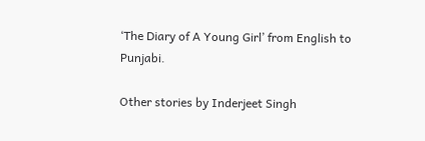‘The Diary of A Young Girl’ from English to Punjabi.

Other stories by Inderjeet Singh